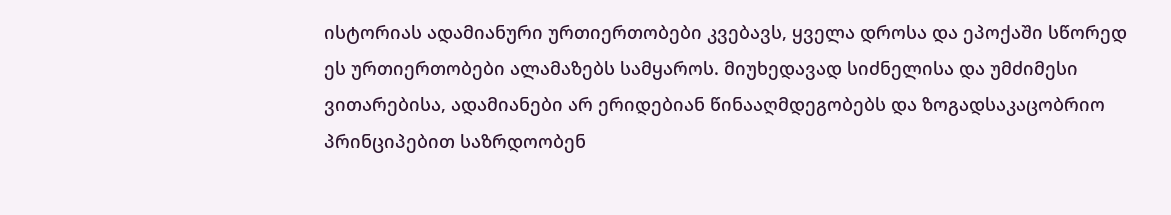ისტორიას ადამიანური ურთიერთობები კვებავს, ყველა დროსა და ეპოქაში სწორედ ეს ურთიერთობები ალამაზებს სამყაროს. მიუხედავად სიძნელისა და უმძიმესი ვითარებისა, ადამიანები არ ერიდებიან წინააღმდეგობებს და ზოგადსაკაცობრიო პრინციპებით საზრდოობენ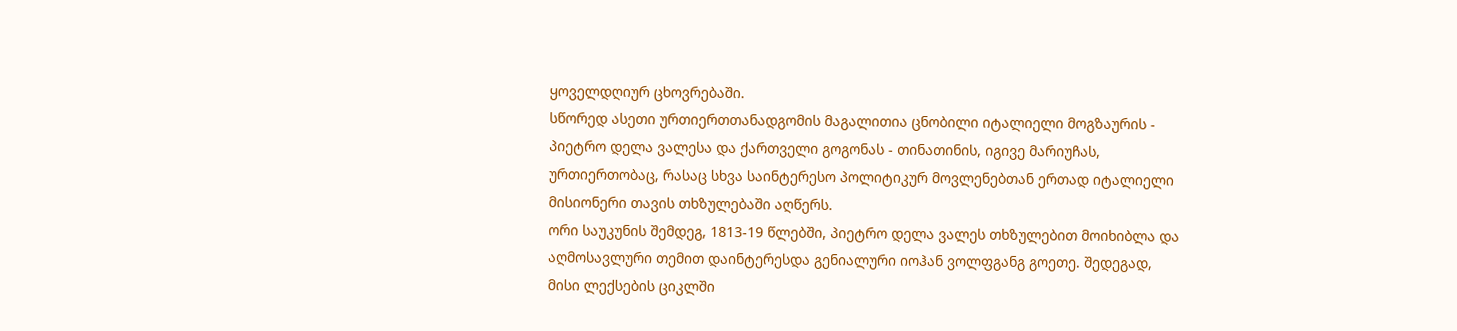ყოველდღიურ ცხოვრებაში.
სწორედ ასეთი ურთიერთთანადგომის მაგალითია ცნობილი იტალიელი მოგზაურის - პიეტრო დელა ვალესა და ქართველი გოგონას - თინათინის, იგივე მარიუჩას, ურთიერთობაც, რასაც სხვა საინტერესო პოლიტიკურ მოვლენებთან ერთად იტალიელი მისიონერი თავის თხზულებაში აღწერს.
ორი საუკუნის შემდეგ, 1813-19 წლებში, პიეტრო დელა ვალეს თხზულებით მოიხიბლა და აღმოსავლური თემით დაინტერესდა გენიალური იოჰან ვოლფგანგ გოეთე. შედეგად, მისი ლექსების ციკლში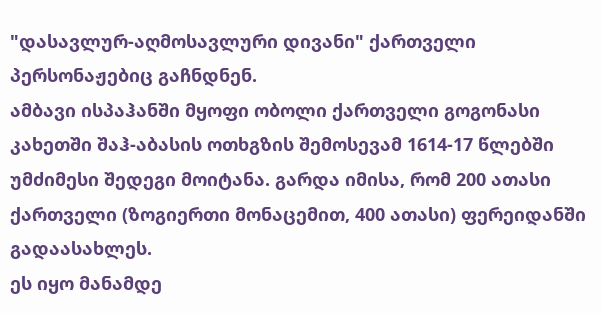"დასავლურ-აღმოსავლური დივანი" ქართველი პერსონაჟებიც გაჩნდნენ.
ამბავი ისპაჰანში მყოფი ობოლი ქართველი გოგონასი
კახეთში შაჰ-აბასის ოთხგზის შემოსევამ 1614-17 წლებში უმძიმესი შედეგი მოიტანა. გარდა იმისა, რომ 200 ათასი ქართველი (ზოგიერთი მონაცემით, 400 ათასი) ფერეიდანში გადაასახლეს.
ეს იყო მანამდე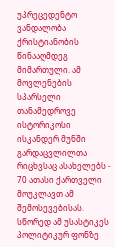უპრეცედენტო ვანდალობა ქრისტიანობის წინააღმდეგ მიმართული. ამ მოვლენების სპარსელი თანამედროვე ისტორიკოსი ისკანდერ მუნში გარდაცვლილთა რიცხვსაც ასახელებს - 70 ათასი ქართველი მოუკლავთ ამ შემოსევებისას.
სწორედ ამ უსასტიკეს პოლიტიკურ ფონზე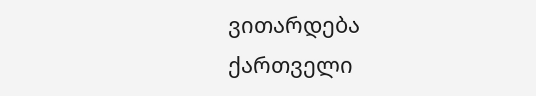ვითარდება ქართველი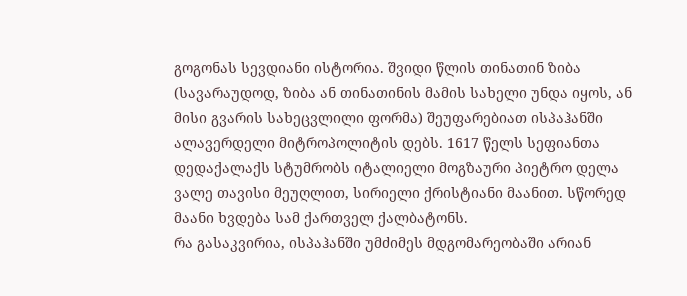გოგონას სევდიანი ისტორია. შვიდი წლის თინათინ ზიბა (სავარაუდოდ, ზიბა ან თინათინის მამის სახელი უნდა იყოს, ან მისი გვარის სახეცვლილი ფორმა) შეუფარებიათ ისპაჰანში ალავერდელი მიტროპოლიტის დებს. 1617 წელს სეფიანთა დედაქალაქს სტუმრობს იტალიელი მოგზაური პიეტრო დელა ვალე თავისი მეუღლით, სირიელი ქრისტიანი მაანით. სწორედ მაანი ხვდება სამ ქართველ ქალბატონს.
რა გასაკვირია, ისპაჰანში უმძიმეს მდგომარეობაში არიან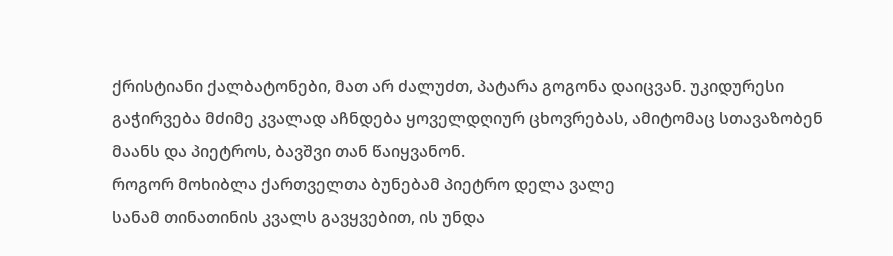ქრისტიანი ქალბატონები, მათ არ ძალუძთ, პატარა გოგონა დაიცვან. უკიდურესი გაჭირვება მძიმე კვალად აჩნდება ყოველდღიურ ცხოვრებას, ამიტომაც სთავაზობენ მაანს და პიეტროს, ბავშვი თან წაიყვანონ.
როგორ მოხიბლა ქართველთა ბუნებამ პიეტრო დელა ვალე
სანამ თინათინის კვალს გავყვებით, ის უნდა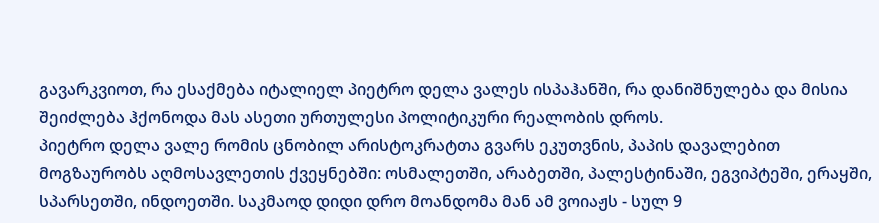გავარკვიოთ, რა ესაქმება იტალიელ პიეტრო დელა ვალეს ისპაჰანში, რა დანიშნულება და მისია შეიძლება ჰქონოდა მას ასეთი ურთულესი პოლიტიკური რეალობის დროს.
პიეტრო დელა ვალე რომის ცნობილ არისტოკრატთა გვარს ეკუთვნის, პაპის დავალებით მოგზაურობს აღმოსავლეთის ქვეყნებში: ოსმალეთში, არაბეთში, პალესტინაში, ეგვიპტეში, ერაყში, სპარსეთში, ინდოეთში. საკმაოდ დიდი დრო მოანდომა მან ამ ვოიაჟს - სულ 9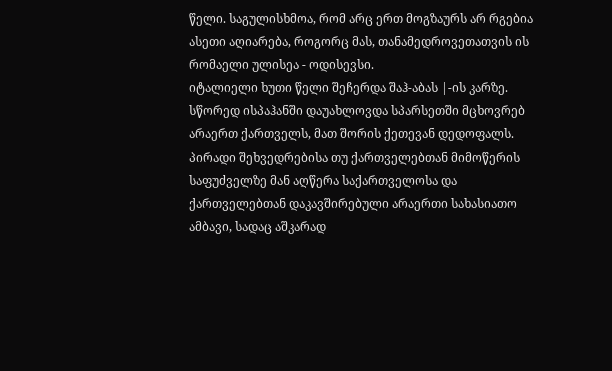წელი. საგულისხმოა, რომ არც ერთ მოგზაურს არ რგებია ასეთი აღიარება, როგორც მას, თანამედროვეთათვის ის რომაელი ულისეა - ოდისევსი.
იტალიელი ხუთი წელი შეჩერდა შაჰ-აბას |-ის კარზე. სწორედ ისპაჰანში დაუახლოვდა სპარსეთში მცხოვრებ არაერთ ქართველს, მათ შორის ქეთევან დედოფალს. პირადი შეხვედრებისა თუ ქართველებთან მიმოწერის საფუძველზე მან აღწერა საქართველოსა და ქართველებთან დაკავშირებული არაერთი სახასიათო ამბავი, სადაც აშკარად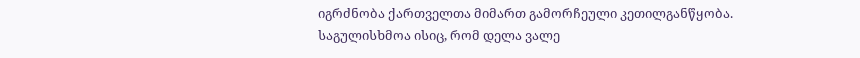იგრძნობა ქართველთა მიმართ გამორჩეული კეთილგანწყობა.
საგულისხმოა ისიც, რომ დელა ვალე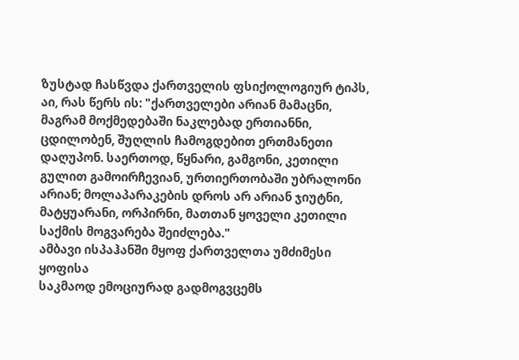ზუსტად ჩასწვდა ქართველის ფსიქოლოგიურ ტიპს, აი, რას წერს ის: "ქართველები არიან მამაცნი, მაგრამ მოქმედებაში ნაკლებად ერთიანნი, ცდილობენ, შუღლის ჩამოგდებით ერთმანეთი დაღუპონ. საერთოდ, წყნარი, გამგონი, კეთილი გულით გამოირჩევიან, ურთიერთობაში უბრალონი არიან; მოლაპარაკების დროს არ არიან ჯიუტნი, მატყუარანი, ორპირნი, მათთან ყოველი კეთილი საქმის მოგვარება შეიძლება."
ამბავი ისპაჰანში მყოფ ქართველთა უმძიმესი ყოფისა
საკმაოდ ემოციურად გადმოგვცემს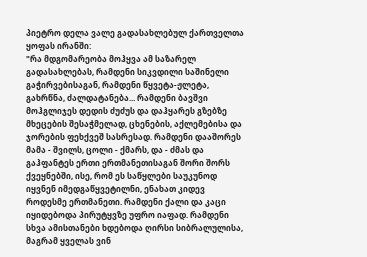პიეტრო დელა ვალე გადასახლებულ ქართველთა ყოფას ირანში:
"რა მდგომარეობა მოჰყვა ამ საზარელ გადასახლებას, რამდენი სიკვდილი საშინელი გაჭირვებისაგან, რამდენი წყვეტა-ჟლეტა, გახრწნა, ძალდატანება... რამდენი ბავშვი მოჰგლიჯეს დედის ძუძუს და დაჰყარეს გზებზე მხეცების შესაჭმელად, ცხენების, აქლემებისა და ჯორების ფეხქვეშ სასრესად. რამდენი დააშორეს მამა - შვილს, ცოლი - ქმარს, და - ძმას და გაჰფანტეს ერთი ერთმანეთისაგან შორი შორს ქვეყნებში, ისე, რომ ეს საწყლები საუკუნოდ იყვნენ იმედგაწყვეტილნი, ენახათ კიდევ როდესმე ერთმანეთი. რამდენი ქალი და კაცი იყიდებოდა პირუტყვზე უფრო იაფად. რამდენი სხვა ამისთანები ხდებოდა ღირსი სიბრალულისა, მაგრამ ყველას ვინ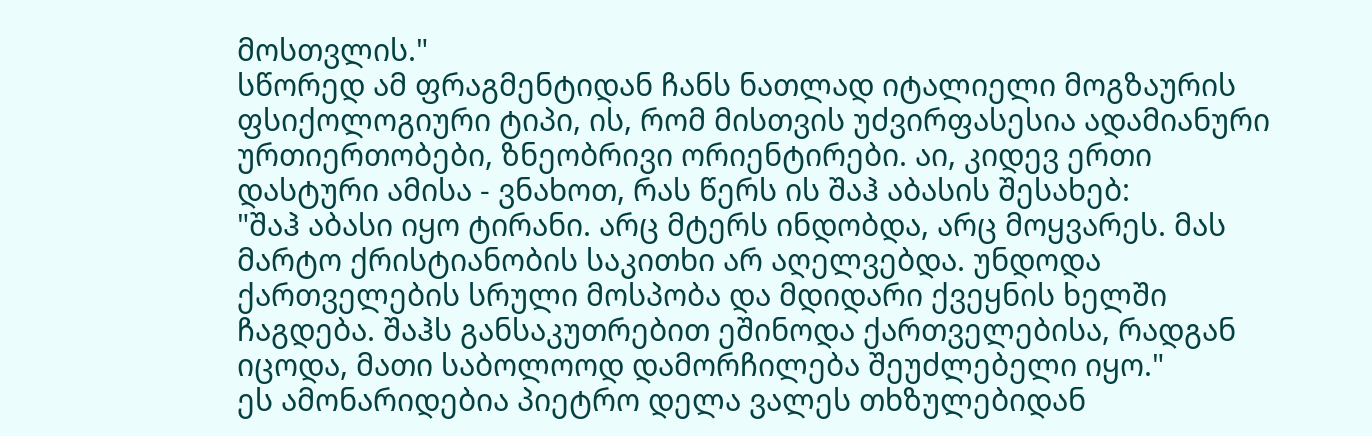მოსთვლის."
სწორედ ამ ფრაგმენტიდან ჩანს ნათლად იტალიელი მოგზაურის ფსიქოლოგიური ტიპი, ის, რომ მისთვის უძვირფასესია ადამიანური ურთიერთობები, ზნეობრივი ორიენტირები. აი, კიდევ ერთი დასტური ამისა - ვნახოთ, რას წერს ის შაჰ აბასის შესახებ:
"შაჰ აბასი იყო ტირანი. არც მტერს ინდობდა, არც მოყვარეს. მას მარტო ქრისტიანობის საკითხი არ აღელვებდა. უნდოდა ქართველების სრული მოსპობა და მდიდარი ქვეყნის ხელში ჩაგდება. შაჰს განსაკუთრებით ეშინოდა ქართველებისა, რადგან იცოდა, მათი საბოლოოდ დამორჩილება შეუძლებელი იყო."
ეს ამონარიდებია პიეტრო დელა ვალეს თხზულებიდან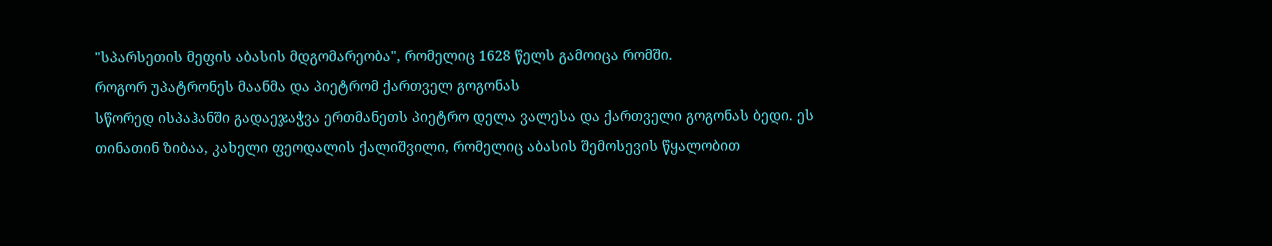"სპარსეთის მეფის აბასის მდგომარეობა", რომელიც 1628 წელს გამოიცა რომში.
როგორ უპატრონეს მაანმა და პიეტრომ ქართველ გოგონას
სწორედ ისპაჰანში გადაეჯაჭვა ერთმანეთს პიეტრო დელა ვალესა და ქართველი გოგონას ბედი. ეს თინათინ ზიბაა, კახელი ფეოდალის ქალიშვილი, რომელიც აბასის შემოსევის წყალობით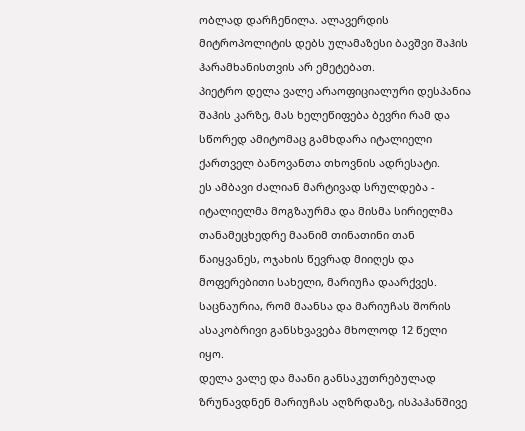ობლად დარჩენილა. ალავერდის მიტროპოლიტის დებს ულამაზესი ბავშვი შაჰის ჰარამხანისთვის არ ემეტებათ.
პიეტრო დელა ვალე არაოფიციალური დესპანია შაჰის კარზე, მას ხელეწიფება ბევრი რამ და სწორედ ამიტომაც გამხდარა იტალიელი ქართველ ბანოვანთა თხოვნის ადრესატი.
ეს ამბავი ძალიან მარტივად სრულდება - იტალიელმა მოგზაურმა და მისმა სირიელმა თანამეცხედრე მაანიმ თინათინი თან წაიყვანეს, ოჯახის წევრად მიიღეს და მოფერებითი სახელი, მარიუჩა დაარქვეს. საცნაურია, რომ მაანსა და მარიუჩას შორის ასაკობრივი განსხვავება მხოლოდ 12 წელი იყო.
დელა ვალე და მაანი განსაკუთრებულად ზრუნავდნენ მარიუჩას აღზრდაზე, ისპაჰანშივე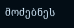მოძებნეს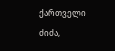ქართველი ძიძა,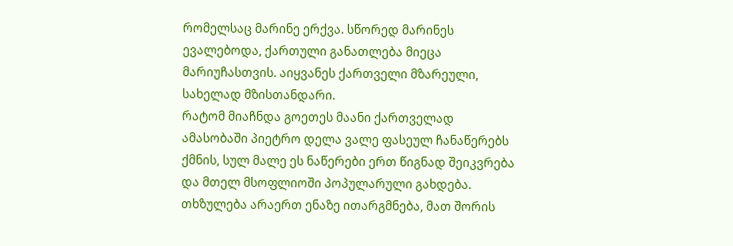რომელსაც მარინე ერქვა. სწორედ მარინეს ევალებოდა, ქართული განათლება მიეცა მარიუჩასთვის. აიყვანეს ქართველი მზარეული, სახელად მზისთანდარი.
რატომ მიაჩნდა გოეთეს მაანი ქართველად
ამასობაში პიეტრო დელა ვალე ფასეულ ჩანაწერებს ქმნის, სულ მალე ეს ნაწერები ერთ წიგნად შეიკვრება და მთელ მსოფლიოში პოპულარული გახდება. თხზულება არაერთ ენაზე ითარგმნება, მათ შორის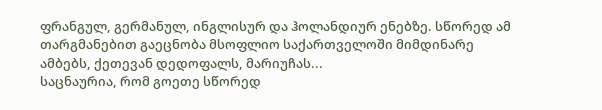ფრანგულ, გერმანულ, ინგლისურ და ჰოლანდიურ ენებზე. სწორედ ამ თარგმანებით გაეცნობა მსოფლიო საქართველოში მიმდინარე ამბებს, ქეთევან დედოფალს, მარიუჩას...
საცნაურია, რომ გოეთე სწორედ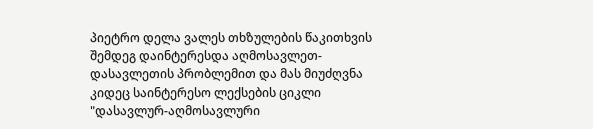პიეტრო დელა ვალეს თხზულების წაკითხვის შემდეგ დაინტერესდა აღმოსავლეთ-დასავლეთის პრობლემით და მას მიუძღვნა კიდეც საინტერესო ლექსების ციკლი "დასავლურ-აღმოსავლური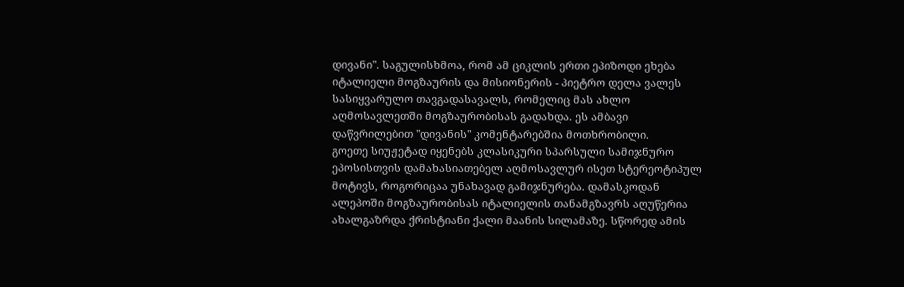დივანი". საგულისხმოა, რომ ამ ციკლის ერთი ეპიზოდი ეხება იტალიელი მოგზაურის და მისიონერის - პიეტრო დელა ვალეს სასიყვარულო თავგადასავალს, რომელიც მას ახლო აღმოსავლეთში მოგზაურობისას გადახდა. ეს ამბავი დაწვრილებით "დივანის" კომენტარებშია მოთხრობილი.
გოეთე სიუჟეტად იყენებს კლასიკური სპარსული სამიჯნურო ეპოსისთვის დამახასიათებელ აღმოსავლურ ისეთ სტერეოტიპულ მოტივს, როგორიცაა უნახავად გამიჯნურება. დამასკოდან ალეპოში მოგზაურობისას იტალიელის თანამგზავრს აღუწერია ახალგაზრდა ქრისტიანი ქალი მაანის სილამაზე. სწორედ ამის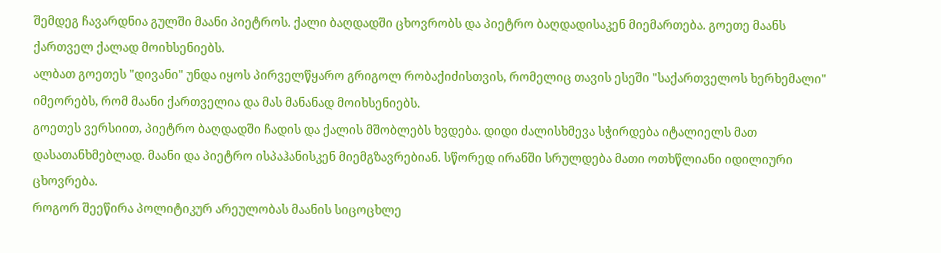შემდეგ ჩავარდნია გულში მაანი პიეტროს. ქალი ბაღდადში ცხოვრობს და პიეტრო ბაღდადისაკენ მიემართება. გოეთე მაანს ქართველ ქალად მოიხსენიებს.
ალბათ გოეთეს "დივანი" უნდა იყოს პირველწყარო გრიგოლ რობაქიძისთვის, რომელიც თავის ესეში "საქართველოს ხერხემალი" იმეორებს, რომ მაანი ქართველია და მას მანანად მოიხსენიებს.
გოეთეს ვერსიით, პიეტრო ბაღდადში ჩადის და ქალის მშობლებს ხვდება. დიდი ძალისხმევა სჭირდება იტალიელს მათ დასათანხმებლად. მაანი და პიეტრო ისპაჰანისკენ მიემგზავრებიან. სწორედ ირანში სრულდება მათი ოთხწლიანი იდილიური ცხოვრება.
როგორ შეეწირა პოლიტიკურ არეულობას მაანის სიცოცხლე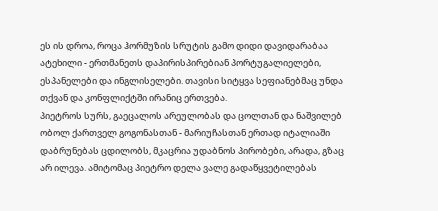ეს ის დროა, როცა ჰორმუზის სრუტის გამო დიდი დავიდარაბაა ატეხილი - ერთმანეთს დაპირისპირებიან პორტუგალიელები, ესპანელები და ინგლისელები. თავისი სიტყვა სეფიანებმაც უნდა თქვან და კონფლიქტში ირანიც ერთვება.
პიეტროს სურს, გაეცალოს არეულობას და ცოლთან და ნაშვილებ ობოლ ქართველ გოგონასთან - მარიუჩასთან ერთად იტალიაში დაბრუნებას ცდილობს, მკაცრია უდაბნოს პირობები, არადა, გზაც არ ილევა. ამიტომაც პიეტრო დელა ვალე გადაწყვეტილებას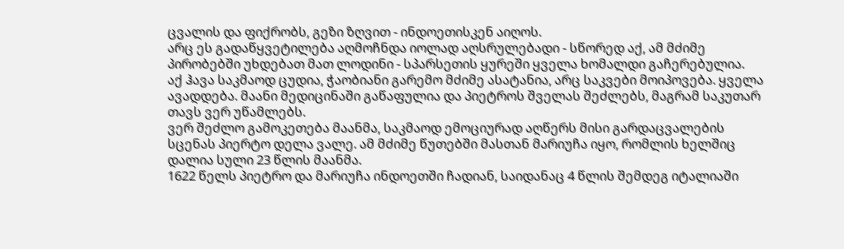ცვალის და ფიქრობს, გეზი ზღვით - ინდოეთისკენ აიღოს.
არც ეს გადაწყვეტილება აღმოჩნდა იოლად აღსრულებადი - სწორედ აქ, ამ მძიმე პირობებში უხდებათ მათ ლოდინი - სპარსეთის ყურეში ყველა ხომალდი გაჩერებულია.
აქ ჰავა საკმაოდ ცუდია, ჭაობიანი გარემო მძიმე ასატანია, არც საკვები მოიპოვება. ყველა ავადდება. მაანი მედიცინაში გაწაფულია და პიეტროს შველას შეძლებს, მაგრამ საკუთარ თავს ვერ უწამლებს.
ვერ შეძლო გამოკეთება მაანმა, საკმაოდ ემოციურად აღწერს მისი გარდაცვალების სცენას პიერტო დელა ვალე. ამ მძიმე წუთებში მასთან მარიუჩა იყო, რომლის ხელშიც დალია სული 23 წლის მაანმა.
1622 წელს პიეტრო და მარიუჩა ინდოეთში ჩადიან, საიდანაც 4 წლის შემდეგ იტალიაში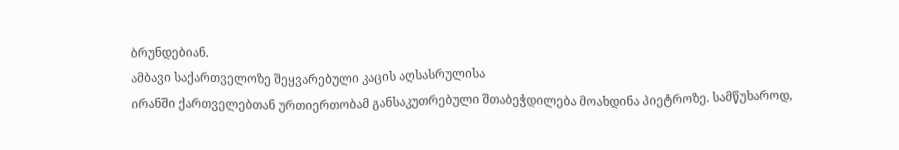ბრუნდებიან.
ამბავი საქართველოზე შეყვარებული კაცის აღსასრულისა
ირანში ქართველებთან ურთიერთობამ განსაკუთრებული შთაბეჭდილება მოახდინა პიეტროზე. სამწუხაროდ,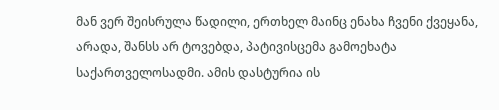მან ვერ შეისრულა წადილი, ერთხელ მაინც ენახა ჩვენი ქვეყანა, არადა, შანსს არ ტოვებდა, პატივისცემა გამოეხატა საქართველოსადმი. ამის დასტურია ის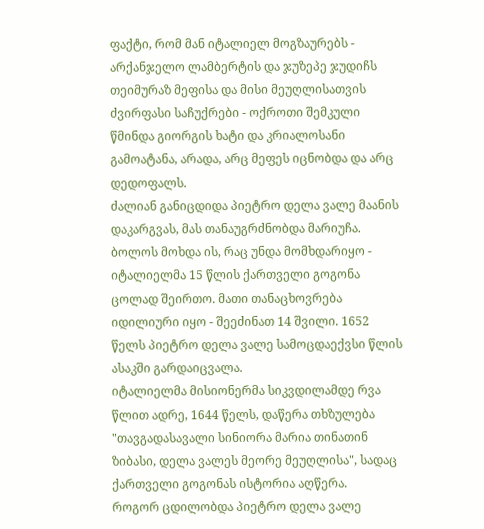ფაქტი, რომ მან იტალიელ მოგზაურებს - არქანჯელო ლამბერტის და ჯუზეპე ჯუდიჩს თეიმურაზ მეფისა და მისი მეუღლისათვის ძვირფასი საჩუქრები - ოქროთი შემკული წმინდა გიორგის ხატი და კრიალოსანი გამოატანა, არადა, არც მეფეს იცნობდა და არც დედოფალს.
ძალიან განიცდიდა პიეტრო დელა ვალე მაანის დაკარგვას, მას თანაუგრძნობდა მარიუჩა. ბოლოს მოხდა ის, რაც უნდა მომხდარიყო - იტალიელმა 15 წლის ქართველი გოგონა ცოლად შეირთო. მათი თანაცხოვრება იდილიური იყო - შეეძინათ 14 შვილი. 1652 წელს პიეტრო დელა ვალე სამოცდაექვსი წლის ასაკში გარდაიცვალა.
იტალიელმა მისიონერმა სიკვდილამდე რვა წლით ადრე, 1644 წელს, დაწერა თხზულება "თავგადასავალი სინიორა მარია თინათინ ზიბასი, დელა ვალეს მეორე მეუღლისა", სადაც ქართველი გოგონას ისტორია აღწერა.
როგორ ცდილობდა პიეტრო დელა ვალე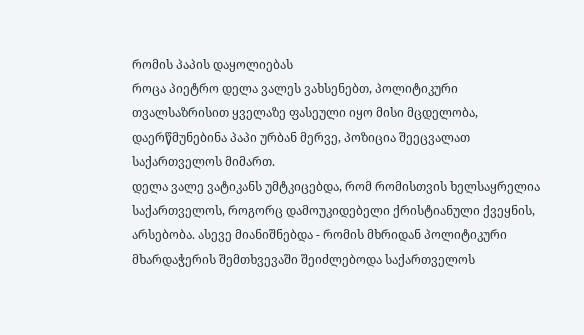რომის პაპის დაყოლიებას
როცა პიეტრო დელა ვალეს ვახსენებთ, პოლიტიკური თვალსაზრისით ყველაზე ფასეული იყო მისი მცდელობა, დაერწმუნებინა პაპი ურბან მერვე, პოზიცია შეეცვალათ საქართველოს მიმართ.
დელა ვალე ვატიკანს უმტკიცებდა, რომ რომისთვის ხელსაყრელია საქართველოს, როგორც დამოუკიდებელი ქრისტიანული ქვეყნის, არსებობა. ასევე მიანიშნებდა - რომის მხრიდან პოლიტიკური მხარდაჭერის შემთხვევაში შეიძლებოდა საქართველოს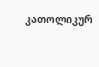კათოლიკურ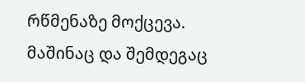რწმენაზე მოქცევა.
მაშინაც და შემდეგაც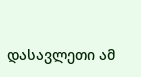დასავლეთი ამ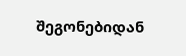შეგონებიდან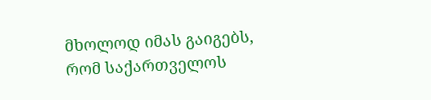მხოლოდ იმას გაიგებს, რომ საქართველოს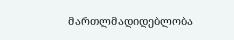მართლმადიდებლობა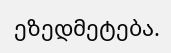ეზედმეტება.